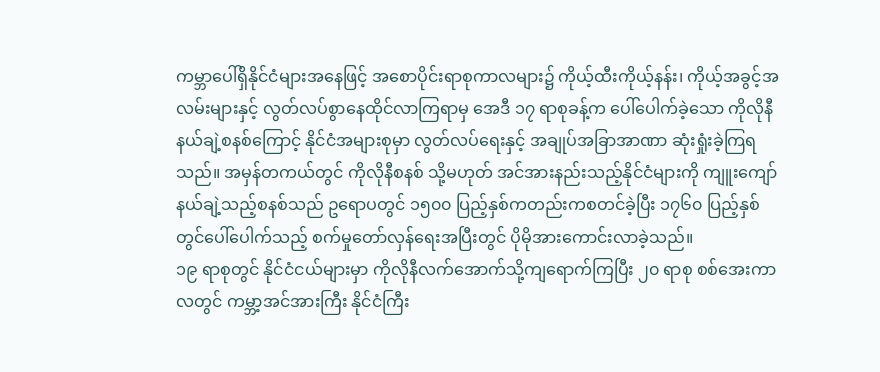ကမ္ဘာပေါ်ရှိနိုင်ငံများအနေဖြင့် အစောပိုင်းရာစုကာလများ၌ ကိုယ့်ထီးကိုယ့်နန်း၊ ကိုယ့်အခွင့်အလမ်းများနှင့် လွတ်လပ်စွာနေထိုင်လာကြရာမှ အေဒီ ၁၇ ရာစုခန့်က ပေါ်ပေါက်ခဲ့သော ကိုလိုနီနယ်ချဲ့စနစ်ကြောင့် နိုင်ငံအများစုမှာ လွတ်လပ်ရေးနှင့် အချုပ်အခြာအာဏာ ဆုံးရှုံးခဲ့ကြရသည်။ အမှန်တကယ်တွင် ကိုလိုနီစနစ် သို့မဟုတ် အင်အားနည်းသည့်နိုင်ငံများကို ကျူးကျော်နယ်ချဲ့သည့်စနစ်သည် ဥရောပတွင် ၁၅၀၀ ပြည့်နှစ်ကတည်းကစတင်ခဲ့ပြီး ၁၇၆၀ ပြည့်နှစ်တွင်ပေါ်ပေါက်သည့် စက်မှုတော်လှန်ရေးအပြီးတွင် ပိုမိုအားကောင်းလာခဲ့သည်။
၁၉ ရာစုတွင် နိုင်ငံငယ်များမှာ ကိုလိုနီလက်အောက်သို့ကျရောက်ကြပြီး ၂၀ ရာစု စစ်အေးကာလတွင် ကမ္ဘာ့အင်အားကြီး နိုင်ငံကြီး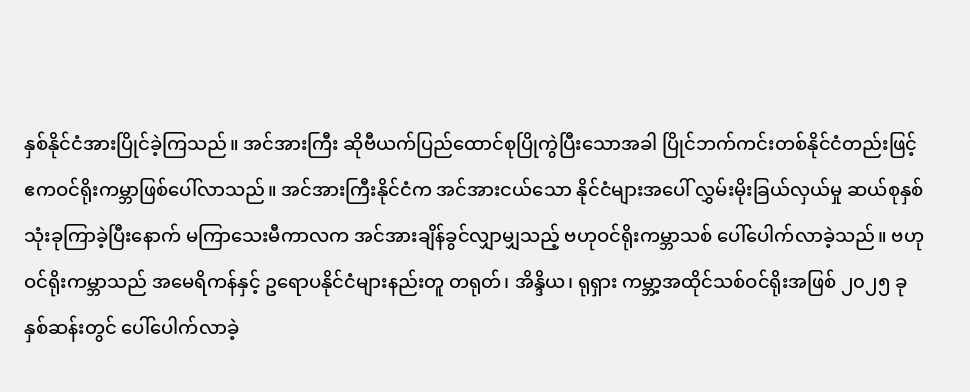နှစ်နိုင်ငံအားပြိုင်ခဲ့ကြသည်။ အင်အားကြီး ဆိုဗီယက်ပြည်ထောင်စုပြိုကွဲပြီးသောအခါ ပြိုင်ဘက်ကင်းတစ်နိုင်ငံတည်းဖြင့် ဧကဝင်ရိုးကမ္ဘာဖြစ်ပေါ်လာသည်။ အင်အားကြီးနိုင်ငံက အင်အားငယ်သော နိုင်ငံများအပေါ် လွှမ်းမိုးခြယ်လှယ်မှု ဆယ်စုနှစ်သုံးခုကြာခဲ့ပြီးနောက် မကြာသေးမီကာလက အင်အားချိန်ခွင်လျှာမျှသည့် ဗဟုဝင်ရိုးကမ္ဘာသစ် ပေါ်ပေါက်လာခဲ့သည်။ ဗဟုဝင်ရိုးကမ္ဘာသည် အမေရိကန်နှင့် ဥရောပနိုင်ငံများနည်းတူ တရုတ်၊ အိန္ဒိယ၊ ရုရှား ကမ္ဘာ့အထိုင်သစ်ဝင်ရိုးအဖြစ် ၂၀၂၅ ခုနှစ်ဆန်းတွင် ပေါ်ပေါက်လာခဲ့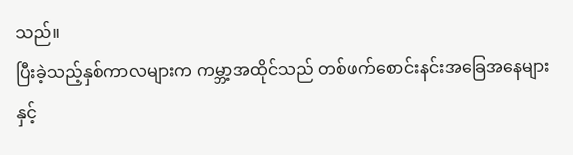သည်။
ပြီးခဲ့သည့်နှစ်ကာလများက ကမ္ဘာ့အထိုင်သည် တစ်ဖက်စောင်းနင်းအခြေအနေများနှင့်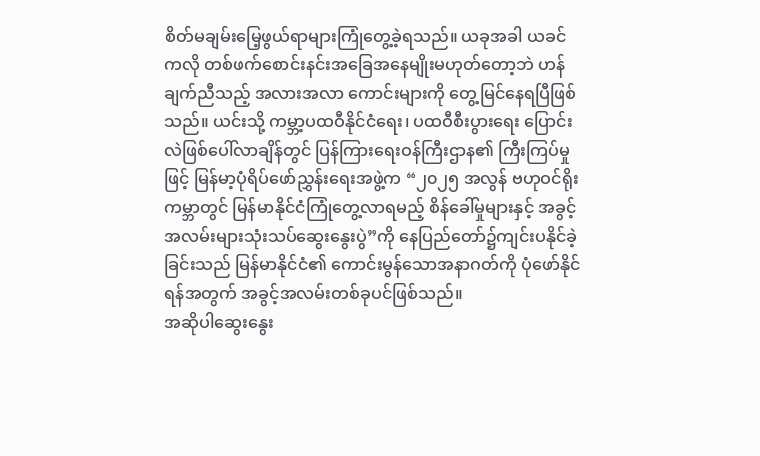စိတ်မချမ်းမြေ့ဖွယ်ရာများကြုံတွေ့ခဲ့ရသည်။ ယခုအခါ ယခင်ကလို တစ်ဖက်စောင်းနင်းအခြေအနေမျိုးမဟုတ်တော့ဘဲ ဟန်ချက်ညီသည့် အလားအလာ ကောင်းများကို တွေ့မြင်နေရပြီဖြစ်သည်။ ယင်းသို့ ကမ္ဘာ့ပထဝီနိုင်ငံရေး၊ ပထဝီစီးပွားရေး ပြောင်းလဲဖြစ်ပေါ်လာချိန်တွင် ပြန်ကြားရေးဝန်ကြီးဌာန၏ ကြီးကြပ်မှုဖြင့် မြန်မာ့ပုံရိပ်ဖော်ညွှန်းရေးအဖွဲ့က “၂၀၂၅ အလွန် ဗဟုဝင်ရိုးကမ္ဘာတွင် မြန်မာနိုင်ငံကြုံတွေ့လာရမည့် စိန်ခေါ်မှုများနှင့် အခွင့်အလမ်းများသုံးသပ်ဆွေးနွေးပွဲ”ကို နေပြည်တော်၌ကျင်းပနိုင်ခဲ့ခြင်းသည် မြန်မာနိုင်ငံ၏ ကောင်းမွန်သောအနာဂတ်ကို ပုံဖော်နိုင်ရန်အတွက် အခွင့်အလမ်းတစ်ခုပင်ဖြစ်သည်။
အဆိုပါဆွေးနွေး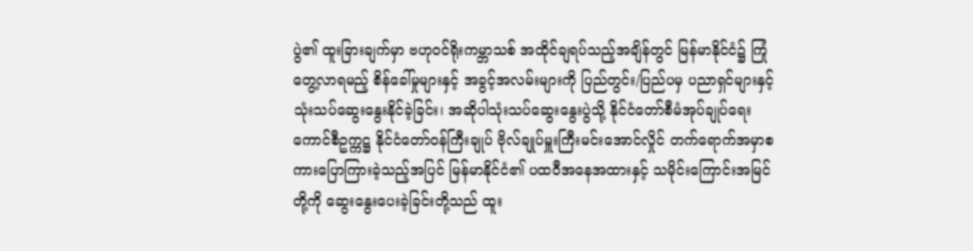ပွဲ၏ ထူးခြားချက်မှာ ဗဟုဝင်ရိုးကမ္ဘာသစ် အထိုင်ချရပ်သည့်အချိန်တွင် မြန်မာနိုင်ငံ၌ ကြုံတွေ့လာရမည့် စိန်ခေါ်မှုများနှင့် အခွင့်အလမ်းများကို ပြည်တွင်း/ပြည်ပမှ ပညာရှင်များနှင့် သုံးသပ်ဆွေးနွေးနိုင်ခဲ့ခြင်း၊ အဆိုပါသုံးသပ်ဆွေးနွေးပွဲသို့ နိုင်ငံတော်စီမံအုပ်ချုပ်ရေးကောင်စီဥက္ကဋ္ဌ နိုင်ငံတော်ဝန်ကြီးချုပ် ဗိုလ်ချုပ်မှူးကြီးမင်းအောင်လှိုင် တက်ရောက်အမှာစကားပြောကြားခဲ့သည့်အပြင် မြန်မာနိုင်ငံ၏ ပထဝီအနေအထားနှင့် သမိုင်းကြောင်းအမြင်တို့ကို ဆွေးနွေးပေးခဲ့ခြင်းတို့သည် ထူး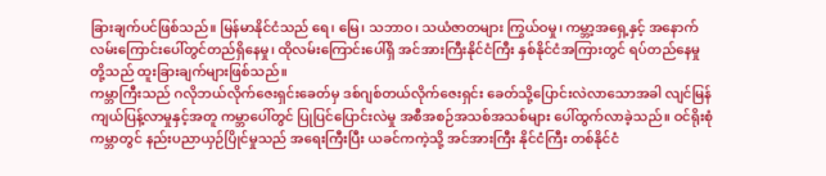ခြားချက်ပင်ဖြစ်သည်။ မြန်မာနိုင်ငံသည် ရေ၊ မြေ၊ သဘာဝ၊ သယံဇာတများ ကြွယ်ဝမှု၊ ကမ္ဘာ့အရှေ့နှင့် အနောက်လမ်းကြောင်းပေါ်တွင်တည်ရှိနေမှု၊ ထိုလမ်းကြောင်းပေါ်ရှိ အင်အားကြီးနိုင်ငံကြီး နှစ်နိုင်ငံအကြားတွင် ရပ်တည်နေမှုတို့သည် ထူးခြားချက်များဖြစ်သည်။
ကမ္ဘာကြီးသည် ဂလိုဘယ်လိုက်ဇေးရှင်းခေတ်မှ ဒစ်ဂျစ်တယ်လိုက်ဇေးရှင်း ခေတ်သို့ပြောင်းလဲလာသောအခါ လျင်မြန်ကျယ်ပြန့်လာမှုနှင့်အတူ ကမ္ဘာပေါ်တွင် ပြုပြင်ပြောင်းလဲမှု အစီအစဉ်အသစ်အသစ်များ ပေါ်ထွက်လာခဲ့သည်။ ဝင်ရိုးစုံကမ္ဘာတွင် နည်းပညာယှဉ်ပြိုင်မှုသည် အရေးကြီးပြီး ယခင်ကကဲ့သို့ အင်အားကြီး နိုင်ငံကြီး တစ်နိုင်ငံ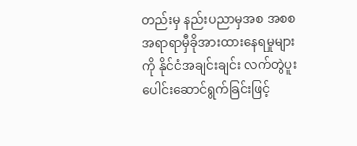တည်းမှ နည်းပညာမှအစ အစစအရာရာမှီခိုအားထားနေရမှုများကို နိုင်ငံအချင်းချင်း လက်တွဲပူးပေါင်းဆောင်ရွက်ခြင်းဖြင့်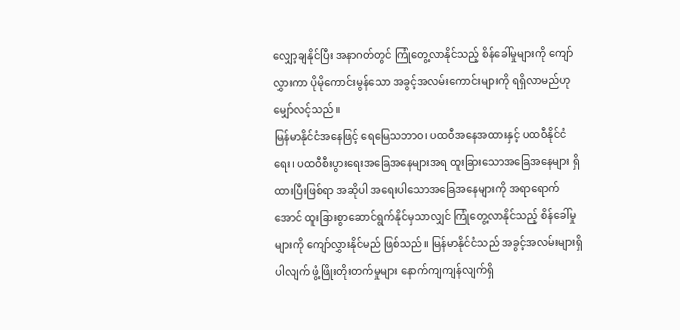လျှော့ချနိုင်ပြီး အနာဂတ်တွင် ကြုံတွေ့လာနိုင်သည့် စိန်ခေါ်မှုများကို ကျော်လွှားကာ ပိုမိုကောင်းမွန်သော အခွင့်အလမ်းကောင်းများကို ရရှိလာမည်ဟု မျှော်လင့်သည်။
မြန်မာနိုင်ငံအနေဖြင့် ရေမြေသဘာဝ၊ ပထဝီအနေအထားနှင့် ပထဝီနိုင်ငံရေး၊ ပထဝီစီးပွားရေးအခြေအနေများအရ ထူးခြားသောအခြေအနေများ ရှိထားပြီးဖြစ်ရာ အဆိုပါ အရေးပါသောအခြေအနေများကို အရာရောက်အောင် ထူးခြားစွာဆောင်ရွက်နိုင်မှသာလျှင် ကြုံတွေ့လာနိုင်သည့် စိန်ခေါ်မှုများကို ကျော်လွှားနိုင်မည် ဖြစ်သည်။ မြန်မာနိုင်ငံသည် အခွင့်အလမ်းများရှိပါလျက် ဖွံ့ဖြိုးတိုးတက်မှုများ နောက်ကျကျန်လျက်ရှိ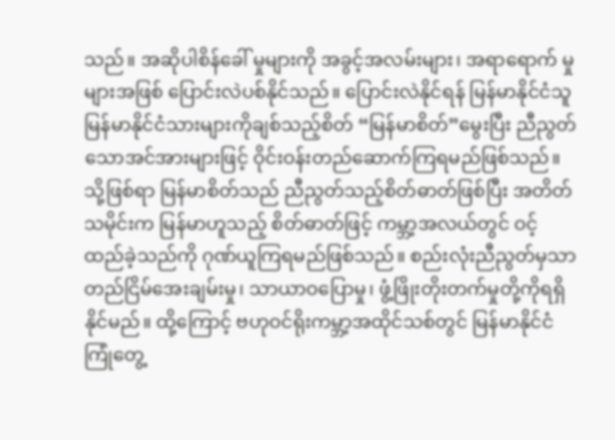သည်။ အဆိုပါစိန်ခေါ် မှုများကို အခွင့်အလမ်းများ၊ အရာရောက် မှုများအဖြစ် ပြောင်းလဲပစ်နိုင်သည်။ ပြောင်းလဲနိုင်ရန် မြန်မာနိုင်ငံသူ မြန်မာနိုင်ငံသားများကိုချစ်သည့်စိတ် “မြန်မာစိတ်”မွေးပြီး ညီညွတ်သောအင်အားများဖြင့် ဝိုင်းဝန်းတည်ဆောက်ကြရမည်ဖြစ်သည်။
သို့ဖြစ်ရာ မြန်မာစိတ်သည် ညီညွတ်သည့်စိတ်ဓာတ်ဖြစ်ပြီး အတိတ်သမိုင်းက မြန်မာဟူသည့် စိတ်ဓာတ်ဖြင့် ကမ္ဘာ့အလယ်တွင် ဝင့်ထည်ခဲ့သည်ကို ဂုဏ်ယူကြရမည်ဖြစ်သည်။ စည်းလုံးညီညွတ်မှသာ တည်ငြိမ်အေးချမ်းမှု၊ သာယာဝပြောမှု၊ ဖွံ့ဖြိုးတိုးတက်မှုတို့ကိုရရှိနိုင်မည်။ ထို့ကြောင့် ဗဟုဝင်ရိုးကမ္ဘာ့အထိုင်သစ်တွင် မြန်မာနိုင်ငံ ကြုံတွေ့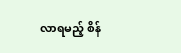လာရမည့် စိန်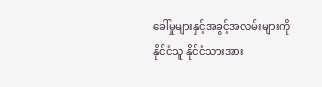ခေါ်မှုများနှင့်အခွင့်အလမ်းများကို နိုင်ငံသူ နိုင်ငံသားအား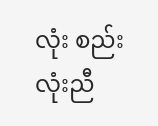လုံး စည်းလုံးညီ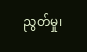ညွတ်မှု၊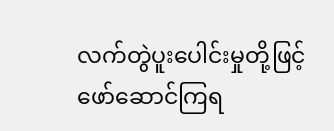လက်တွဲပူးပေါင်းမှုတို့ဖြင့် ဖော်ဆောင်ကြရ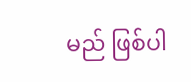မည် ဖြစ်ပါ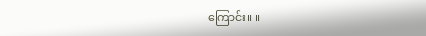ကြောင်း။ ။